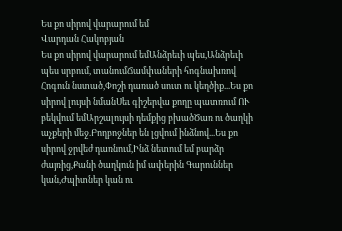Ես քո սիրով վարարում եմ
Վարդան Հակոբյան
Ես քո սիրով վարարում եմԱնձրեւի պես,Անձրեւի պես սրբում, տանումՃամփաների հոգնախռով Հոգուն նստած,Փոշի դառած սուտ ու կեղծիք...Ես քո սիրով լույսի նմանՍեւ գիշերվա քողը պատռում ՈՒ բեկվում եմԱրշալույսի դեմքից բխածԾառ ու ծաղկի աչքերի մեջ.Բողբոջներ են լցվում ինձնով...Ես քո սիրով ջրվեժ դառնում,Ինձ նետում եմ բարձր ժայռից,Քանի ծաղկուն իմ ափերին Գարուններ կան,Ժպիտներ կան ու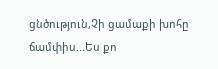ցնծություն,Չի ցամաքի խոհը ճամփիս...Ես քո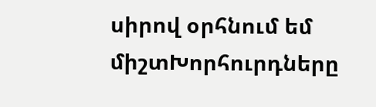սիրով օրհնում եմ միշտԽորհուրդները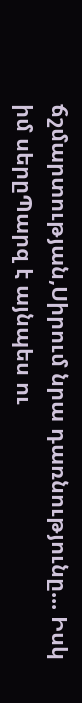ճշմարտության,Սիրում նրա դառնությունը... Իսկ իմ սերըՊարզ է այնպես ու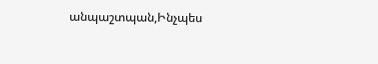անպաշտպան,Ինչպես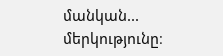մանկան... մերկությունը։